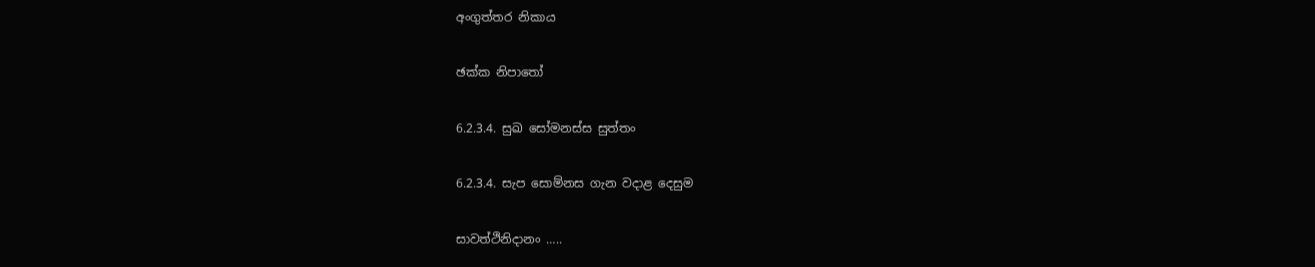අංගුත්තර නිකාය

ඡක්ක නිපාතෝ

6.2.3.4. සුඛ සෝමනස්ස සුත්තං

6.2.3.4. සැප සොම්නස ගැන වදාළ දෙසුම

සාවත්ථිනිදානං …..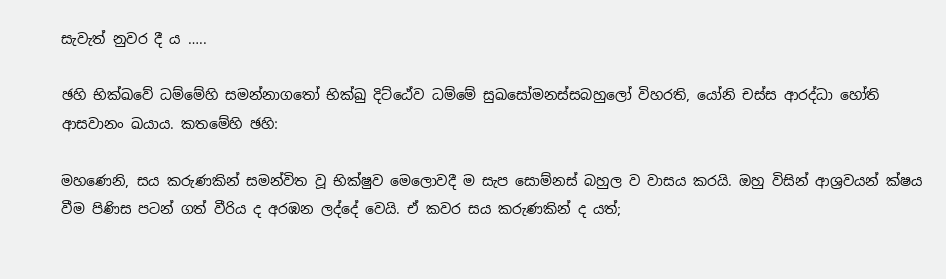සැවැත් නුවර දී ය …..

ඡහි භික්ඛවේ ධම්මේහි සමන්නාගතෝ භික්ඛු දිට්ඨේව ධම්මේ සුඛසෝමනස්සබහුලෝ විහරති, යෝනි චස්ස ආරද්ධා හෝති ආසවානං ඛයාය. කතමේහි ඡහි:

මහණෙනි, සය කරුණකින් සමන්විත වූ භික්ෂුව මෙලොවදී ම සැප සොම්නස් බහුල ව වාසය කරයි. ඔහු විසින් ආශ්‍රවයන් ක්ෂය වීම පිණිස පටන් ගත් වීරිය ද අරඹන ලද්දේ වෙයි. ඒ කවර සය කරුණකින් ද යත්;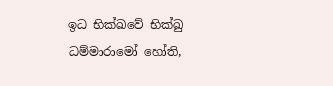ඉධ භික්ඛවේ භික්ඛු ධම්මාරාමෝ හෝති,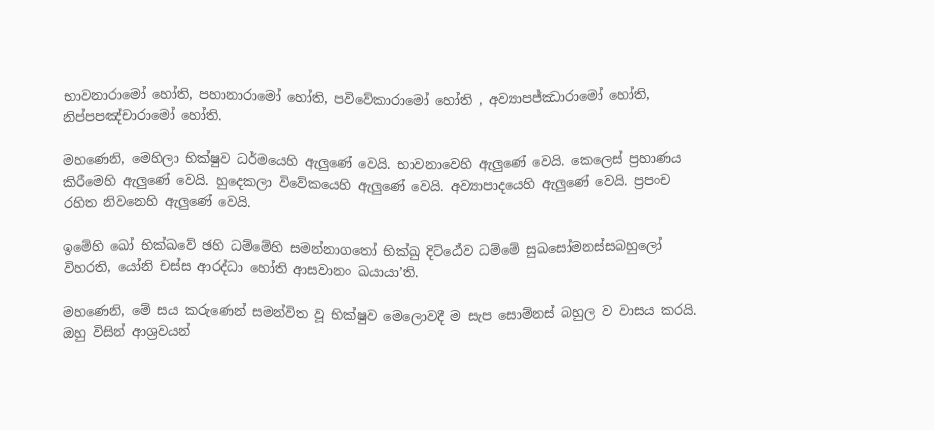භාවනාරාමෝ හෝති, පහානාරාමෝ හෝති, පවිවේකාරාමෝ හෝති , අව්‍යාපජ්ඣාරාමෝ හෝති, නිප්පපඤ්චාරාමෝ හෝති.

මහණෙනි, මෙහිලා භික්ෂුව ධර්මයෙහි ඇලුණේ වෙයි. භාවනාවෙහි ඇලුණේ වෙයි. කෙලෙස් ප්‍රහාණය කිරීමෙහි ඇලුණේ වෙයි. හුදෙකලා විවේකයෙහි ඇලුණේ වෙයි. අව්‍යාපාදයෙහි ඇලුණේ වෙයි. ප්‍රපංච රහිත නිවනෙහි ඇලුණේ වෙයි.

ඉමේහි ඛෝ භික්ඛවේ ඡහි ධම්මේහි සමන්නාගතෝ භික්ඛු දිට්ඨේව ධම්මේ සුඛසෝමනස්සබහුලෝ විහරති, යෝනි චස්ස ආරද්ධා හෝති ආසවානං ඛයායා’ති.

මහණෙනි, මේ සය කරුණෙන් සමන්විත වූ භික්ෂුව මෙලොවදී ම සැප සොම්නස් බහුල ව වාසය කරයි. ඔහු විසින් ආශ්‍රවයන්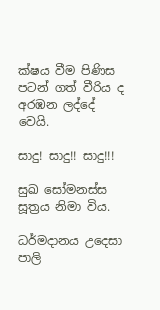ක්ෂය වීම පිණිස පටන් ගත් වීරිය ද අරඹන ලද්දේ වෙයි.

සාදු! සාදු!! සාදු!!!

සුඛ සෝමනස්ස සූත්‍රය නිමා විය.

ධර්මදානය උදෙසා පාලි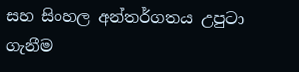සහ සිංහල අන්තර්ගතය උපුටා ගැනීම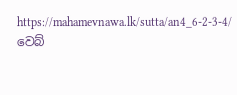https://mahamevnawa.lk/sutta/an4_6-2-3-4/ වෙබ්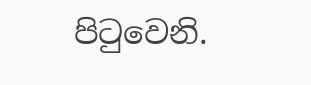පිටුවෙනි.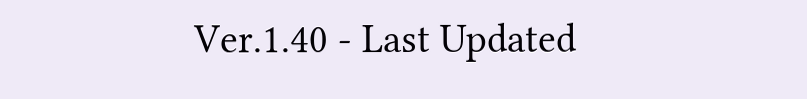Ver.1.40 - Last Updated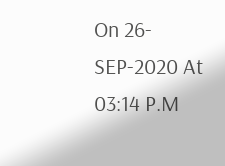On 26-SEP-2020 At 03:14 P.M